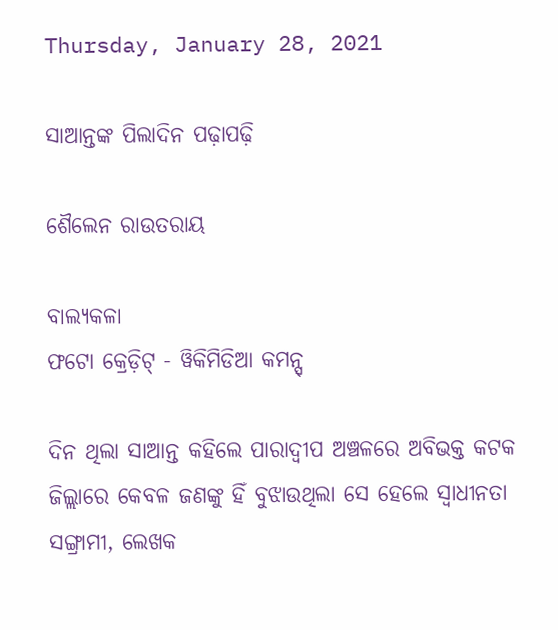Thursday, January 28, 2021

ସାଆନ୍ତଙ୍କ ପିଲାଦିନ ପଢ଼ାପଢ଼ି

ଶୈଲେନ ରାଉତରାୟ

ବାଲ୍ୟକଳା
ଫଟୋ କ୍ରେଡ଼ିଟ୍ - ୱିକିମିଡିଆ କମନ୍ସ୍

ଦିନ ଥିଲା ସାଆନ୍ତ କହିଲେ ପାରାଦ୍ୱୀପ ଅଞ୍ଚଳରେ ଅବିଭକ୍ତ କଟକ ଜିଲ୍ଲାରେ କେବଳ ଜଣଙ୍କୁ ହିଁ ବୁଝାଉଥିଲା ସେ ହେଲେ ସ୍ୱାଧୀନତା ସଙ୍ଗ୍ରାମୀ, ଲେଖକ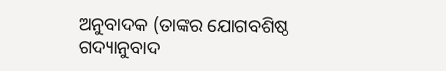ଅନୁବାଦକ (ତାଙ୍କର ଯୋଗବଶିଷ୍ଠ ଗଦ୍ୟାନୁବାଦ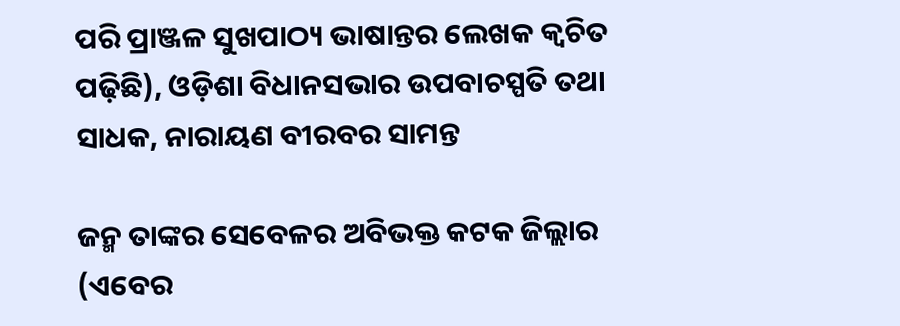ପରି ପ୍ରାଞ୍ଜଳ ସୁଖପାଠ୍ୟ ଭାଷାନ୍ତର ଲେଖକ କ୍ୱଚିତ ପଢ଼ିଛି), ଓଡ଼ିଶା ବିଧାନସଭାର ଉପବାଚସ୍ପତି ତଥା ସାଧକ, ନାରାୟଣ ବୀରବର ସାମନ୍ତ

ଜନ୍ମ ତାଙ୍କର ସେବେଳର ଅବିଭକ୍ତ କଟକ ଜିଲ୍ଲାର (ଏବେର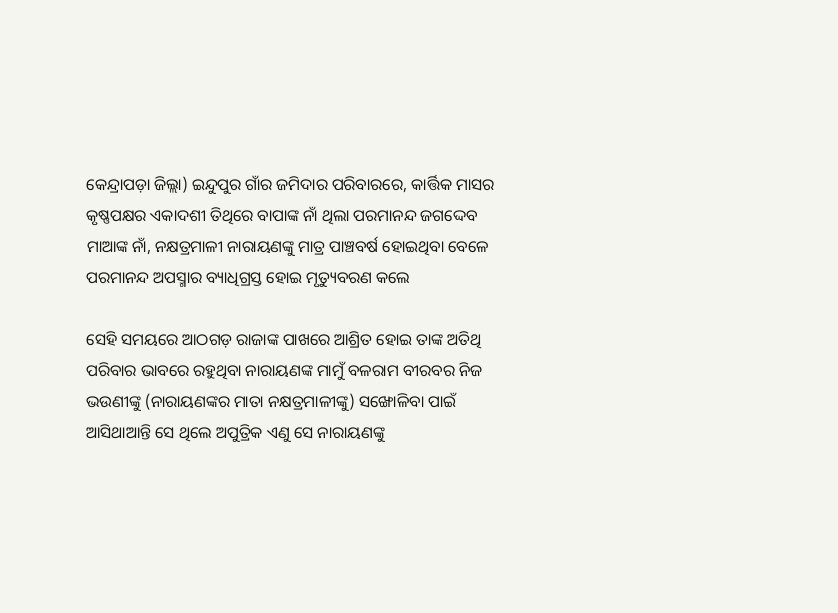କେନ୍ଦ୍ରାପଡ଼ା ଜିଲ୍ଲା) ଇନ୍ଦୁପୁର ଗାଁର ଜମିଦାର ପରିବାରରେ, କାର୍ତ୍ତିକ ମାସର କୃଷ୍ଣପକ୍ଷର ଏକାଦଶୀ ତିଥିରେ ବାପାଙ୍କ ନାଁ ଥିଲା ପରମାନନ୍ଦ ଜଗଦ୍ଦେବ ମାଆଙ୍କ ନାଁ, ନକ୍ଷତ୍ରମାଳୀ ନାରାୟଣଙ୍କୁ ମାତ୍ର ପାଞ୍ଚବର୍ଷ ହୋଇଥିବା ବେଳେ ପରମାନନ୍ଦ ଅପସ୍ମାର ବ୍ୟାଧିଗ୍ରସ୍ତ ହୋଇ ମୃତ୍ୟୁବରଣ କଲେ

ସେହି ସମୟରେ ଆଠଗଡ଼ ରାଜାଙ୍କ ପାଖରେ ଆଶ୍ରିତ ହୋଇ ତାଙ୍କ ଅତିଥି ପରିବାର ଭାବରେ ରହୁଥିବା ନାରାୟଣଙ୍କ ମାମୁଁ ବଳରାମ ବୀରବର ନିଜ ଭଉଣୀଙ୍କୁ (ନାରାୟଣଙ୍କର ମାତା ନକ୍ଷତ୍ରମାଳୀଙ୍କୁ) ସଙ୍ଖୋଳିବା ପାଇଁ ଆସିଥାଆନ୍ତି ସେ ଥିଲେ ଅପୁତ୍ରିକ ଏଣୁ ସେ ନାରାୟଣଙ୍କୁ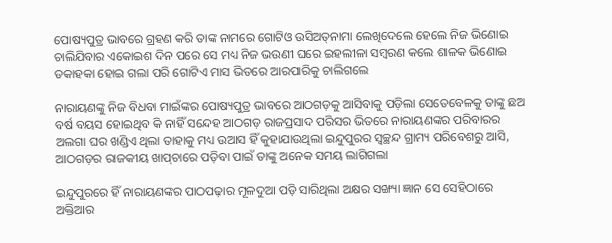ପୋଷ୍ୟପୁତ୍ର ଭାବରେ ଗ୍ରହଣ କରି ତାଙ୍କ ନାମରେ ଗୋଟିଓ ଉସିଅତ୍‌ନାମା ଲେଖିଦେଲେ ହେଲେ ନିଜ ଭିଣୋଇ ଚାଲିଯିବାର ଏକୋଇଶ ଦିନ ପରେ ସେ ମଧ୍ୟ ନିଜ ଭଉଣୀ ଘରେ ଇହଲୀଳା ସମ୍ବରଣ କଲେ ଶାଳକ ଭିଣୋଇ ଡକାହକା ହୋଇ ଗଲା ପରି ଗୋଟିଏ ମାସ ଭିତରେ ଆରପାରିକୁ ଚାଲିଗଲେ

ନାରାୟଣଙ୍କୁ ନିଜ ବିଧବା ମାଇଁଙ୍କର ପୋଷ୍ୟପୁତ୍ର ଭାବରେ ଆଠଗଡ଼କୁ ଆସିବାକୁ ପଡ଼ିଲା ସେତେବେଳକୁ ତାଙ୍କୁ ଛଅ ବର୍ଷ ବୟସ ହୋଇଥିବ କି ନାହିଁ ସନ୍ଦେହ ଆଠଗଡ଼ ରାଜପ୍ରସାଦ ପରିସର ଭିତରେ ନାରାୟଣଙ୍କର ପରିବାରର ଅଲଗା ଘର ଖଣ୍ଡିଏ ଥିଲା ତାହାକୁ ମଧ୍ୟ ଉଆସ ହିଁ କୁହାଯାଉଥିଲା ଇନ୍ଦୁପୁରର ସ୍ୱଚ୍ଛନ୍ଦ ଗ୍ରାମ୍ୟ ପରିବେଶରୁ ଆସି, ଆଠଗଡ଼ର ରାଜକୀୟ ଖାପ୍‌ଚାରେ ପଡ଼ିବା ପାଇଁ ତାଙ୍କୁ ଅନେକ ସମୟ ଲାଗିଗଲା

ଇନ୍ଦୁପୁରରେ ହିଁ ନାରାୟଣଙ୍କର ପାଠପଢ଼ାର ମୂଳଦୁଆ ପଡ଼ି ସାରିଥିଲା ଅକ୍ଷର ସଙ୍ଖ୍ୟା ଜ୍ଞାନ ସେ ସେହିଠାରେ ଅକ୍ତିଆର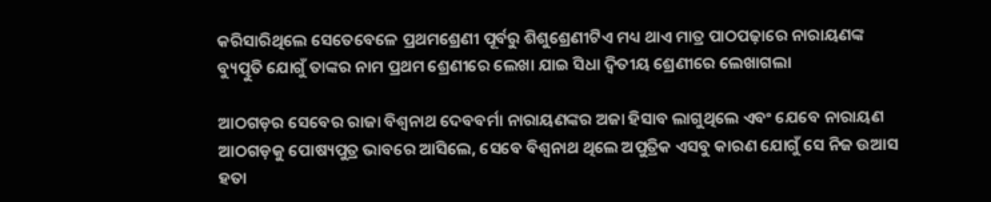କରିସାରିଥିଲେ ସେତେବେଳେ ପ୍ରଥମଶ୍ରେଣୀ ପୂର୍ବରୁ ଶିଶୁଶ୍ରେଣୀଟିଏ ମଧ୍ୟ ଥାଏ ମାତ୍ର ପାଠପଢ଼ାରେ ନାରାୟଣଙ୍କ ବ୍ୟୁତ୍ପୁତି ଯୋଗୁଁ ତାଙ୍କର ନାମ ପ୍ରଥମ ଶ୍ରେଣୀରେ ଲେଖା ଯାଇ ସିଧା ଦ୍ୱିତୀୟ ଶ୍ରେଣୀରେ ଲେଖାଗଲା

ଆଠଗଡ଼ର ସେବେର ରାଜା ବିଶ୍ୱନାଥ ଦେବବର୍ମା ନାରାୟଣଙ୍କର ଅଜା ହିସାବ ଲାଗୁଥିଲେ ଏବଂ ଯେବେ ନାରାୟଣ ଆଠଗଡ଼କୁ ପୋଷ୍ୟପୁତ୍ର ଭାବରେ ଆସିଲେ, ସେବେ ବିଶ୍ୱନାଥ ଥିଲେ ଅପୁତ୍ରିକ ଏସବୁ କାରଣ ଯୋଗୁଁ ସେ ନିଜ ଉଆସ ହତା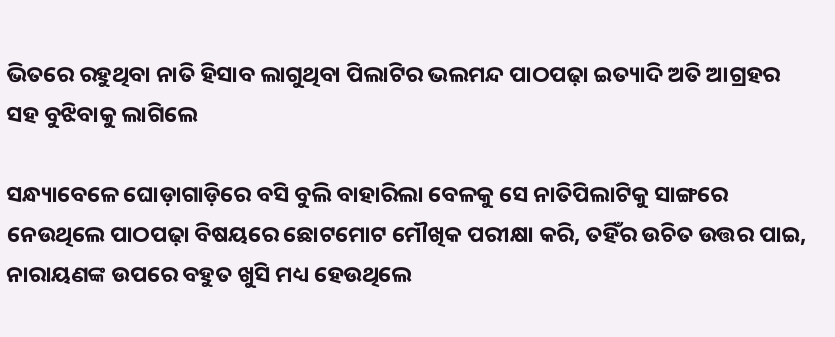ଭିତରେ ରହୁଥିବା ନାତି ହିସାବ ଲାଗୁଥିବା ପିଲାଟିର ଭଲମନ୍ଦ ପାଠପଢ଼ା ଇତ୍ୟାଦି ଅତି ଆଗ୍ରହର ସହ ବୁଝିବାକୁ ଲାଗିଲେ

ସନ୍ଧ୍ୟାବେଳେ ଘୋଡ଼ାଗାଡ଼ିରେ ବସି ବୁଲି ବାହାରିଲା ବେଳକୁ ସେ ନାତିପିଲାଟିକୁ ସାଙ୍ଗରେ ନେଉଥିଲେ ପାଠପଢ଼ା ବିଷୟରେ ଛୋଟମୋଟ ମୌଖିକ ପରୀକ୍ଷା କରି, ତହିଁର ଉଚିତ ଉତ୍ତର ପାଇ, ନାରାୟଣଙ୍କ ଉପରେ ବହୁତ ଖୁସି ମଧ୍ୟ ହେଉଥିଲେ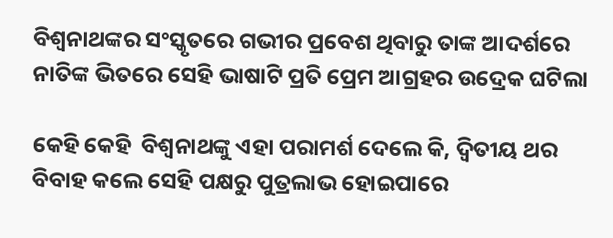ବିଶ୍ୱନାଥଙ୍କର ସଂସ୍କୃତରେ ଗଭୀର ପ୍ରବେଶ ଥିବାରୁ ତାଙ୍କ ଆଦର୍ଶରେ ନାତିଙ୍କ ଭିତରେ ସେହି ଭାଷାଟି ପ୍ରତି ପ୍ରେମ ଆଗ୍ରହର ଉଦ୍ରେକ ଘଟିଲା

କେହି କେହି  ବିଶ୍ୱନାଥଙ୍କୁ ଏହା ପରାମର୍ଶ ଦେଲେ କି, ଦ୍ୱିତୀୟ ଥର ବିବାହ କଲେ ସେହି ପକ୍ଷରୁ ପୁତ୍ରଲାଭ ହୋଇପାରେ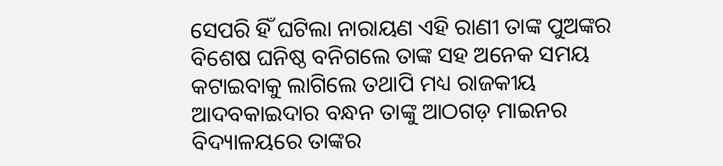ସେପରି ହିଁ ଘଟିଲା ନାରାୟଣ ଏହି ରାଣୀ ତାଙ୍କ ପୁଅଙ୍କର ବିଶେଷ ଘନିଷ୍ଠ ବନିଗଲେ ତାଙ୍କ ସହ ଅନେକ ସମୟ କଟାଇବାକୁ ଲାଗିଲେ ତଥାପି ମଧ୍ୟ ରାଜକୀୟ ଆଦବକାଇଦାର ବନ୍ଧନ ତାଙ୍କୁ ଆଠଗଡ଼ ମାଇନର ବିଦ୍ୟାଳୟରେ ତାଙ୍କର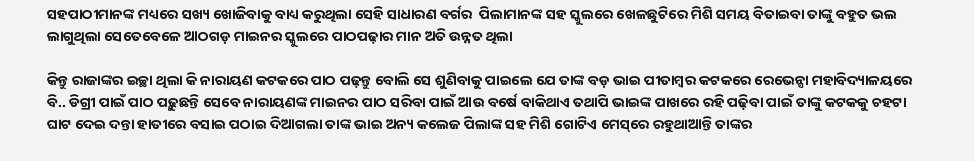ସହପାଠୀମାନଙ୍କ ମଧ୍ୟରେ ସଖ୍ୟ ଖୋଜିବାକୁ ବାଧ୍ୟ କରୁଥିଲା ସେହି ସାଧାରଣ ବର୍ଗର  ପିଲାମାନଙ୍କ ସହ ସ୍କୁଲରେ ଖେଳଛୁଟିରେ ମିଶି ସମୟ ବିତାଇବା ତାଙ୍କୁ ବହୁତ ଭଲ ଲାଗୁଥିଲା ସେତେବେଳେ ଆଠଗଡ଼ ମାଇନର ସ୍କୁଲରେ ପାଠପଢ଼ାର ମାନ ଅତି ଉନ୍ନତ ଥିଲା

କିନ୍ତୁ ରାଜାଙ୍କର ଇଚ୍ଛା ଥିଲା କି ନାରାୟଣ କଟକରେ ପାଠ ପଢ଼ନ୍ତୁ ବୋଲି ସେ ଶୁଣିବାକୁ ପାଇଲେ ଯେ ତାଙ୍କ ବଡ଼ ଭାଇ ପୀତାମ୍ବର କଟକରେ ରେଭେନ୍ସା ମହାବିଦ୍ୟାଳୟରେ ବି.. ଡିଗ୍ରୀ ପାଇଁ ପାଠ ପଢ଼ୁଛନ୍ତି ସେବେ ନାରାୟଣଙ୍କ ମାଇନର ପାଠ ସରିବା ପାଇଁ ଆଉ ବର୍ଷେ ବାକିଥାଏ ତଥାପି ଭାଇଙ୍କ ପାଖରେ ରହି ପଢ଼ିବା ପାଇଁ ତାଙ୍କୁ କଟକକୁ ଚହଟା ଘାଟ ଦେଇ ଦନ୍ତା ହାତୀରେ ବସାଇ ପଠାଇ ଦିଆଗଲା ତାଙ୍କ ଭାଇ ଅନ୍ୟ କଲେଜ ପିଲାଙ୍କ ସହ ମିଶି ଗୋଟିଏ ମେସ୍‌ରେ ରହୁଥାଆନ୍ତି ତାଙ୍କର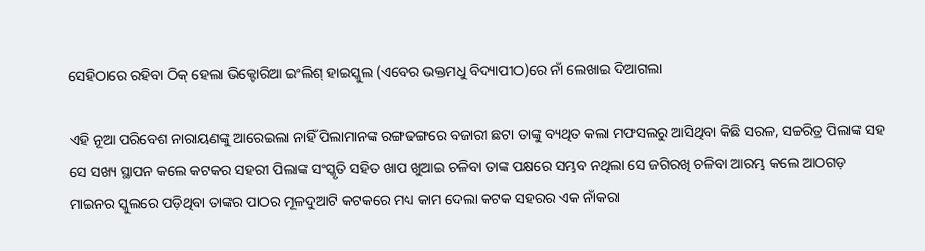ସେହିଠାରେ ରହିବା ଠିକ୍ ହେଲା ଭିକ୍ଟୋରିଆ ଇଂଲିଶ୍ ହାଇସ୍କୁଲ (ଏବେର ଭକ୍ତମଧୁ ବିଦ୍ୟାପୀଠ)ରେ ନାଁ ଲେଖାଇ ଦିଆଗଲା

ଏହି ନୂଆ ପରିବେଶ ନାରାୟଣଙ୍କୁ ଆରେଇଲା ନାହିଁ ପିଲାମାନଙ୍କ ରଙ୍ଗଢଙ୍ଗରେ ବଜାରୀ ଛଟା ତାଙ୍କୁ ବ୍ୟଥିତ କଲା ମଫସଲରୁ ଆସିଥିବା କିଛି ସରଳ, ସଚ୍ଚରିତ୍ର ପିଲାଙ୍କ ସହ ସେ ସଖ୍ୟ ସ୍ଥାପନ କଲେ କଟକର ସହରୀ ପିଲାଙ୍କ ସଂସ୍କୃତି ସହିତ ଖାପ ଖୁଆଇ ଚଳିବା ତାଙ୍କ ପକ୍ଷରେ ସମ୍ଭବ ନଥିଲା ସେ ଜଗିରଖି ଚଳିବା ଆରମ୍ଭ କଲେ ଆଠଗଡ଼ ମାଇନର ସ୍କୁଲରେ ପଡ଼ିଥିବା ତାଙ୍କର ପାଠର ମୂଳଦୁଆଟି କଟକରେ ମଧ୍ୟ କାମ ଦେଲା କଟକ ସହରର ଏକ ନାଁକରା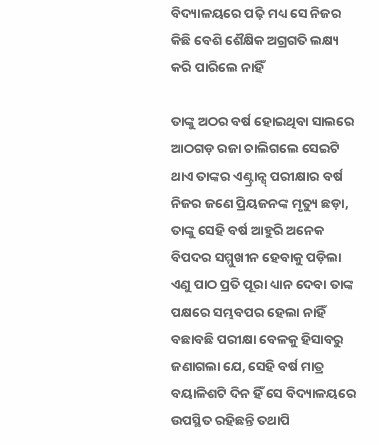ବିଦ୍ୟାଳୟରେ ପଢ଼ି ମଧ୍ୟ ସେ ନିଜର କିଛି ବେଶି ଶୈକ୍ଷିକ ଅଗ୍ରଗତି ଲକ୍ଷ୍ୟ କରି ପାରିଲେ ନାହିଁ

ତାଙ୍କୁ ଅଠର ବର୍ଷ ହୋଇଥିବା ସାଲରେ ଆଠଗଡ଼ ରଜା ଚାଲିଗଲେ ସେଇଟି ଥାଏ ତାଙ୍କର ଏଣ୍ଟ୍ରାନ୍ସ୍ ପରୀକ୍ଷାର ବର୍ଷ ନିଜର ଜଣେ ପ୍ରିୟଜନଙ୍କ ମୃତ୍ୟୁ ଛଡ଼ା, ତାଙ୍କୁ ସେହି ବର୍ଷ ଆହୁରି ଅନେକ ବିପଦର ସମ୍ମୁଖୀନ ହେବାକୁ ପଡ଼ିଲା ଏଣୁ ପାଠ ପ୍ରତି ପୂରା ଧ୍ୟାନ ଦେବା ତାଙ୍କ ପକ୍ଷରେ ସମ୍ଭବପର ହେଲା ନାହିଁ ବଛାବଛି ପରୀକ୍ଷା ବେଳକୁ ହିସାବରୁ ଜଣାଗଲା ଯେ, ସେହି ବର୍ଷ ମାତ୍ର ବୟାଳିଶଟି ଦିନ ହିଁ ସେ ବିଦ୍ୟାଳୟରେ ଉପସ୍ଥିତ ରହିଛନ୍ତି ତଥାପି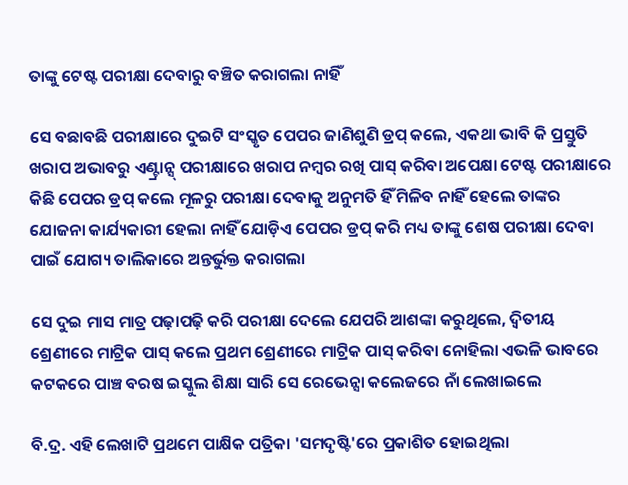ତାଙ୍କୁ ଟେଷ୍ଟ ପରୀକ୍ଷା ଦେବାରୁ ବଞ୍ଚିତ କରାଗଲା ନାହିଁ

ସେ ବଛାବଛି ପରୀକ୍ଷାରେ ଦୁଇଟି ସଂସ୍କୃତ ପେପର ଜାଣିଶୁଣି ଡ୍ରପ୍ କଲେ, ଏକଥା ଭାବି କି ପ୍ରସ୍ତୁତି ଖରାପ ଅଭାବରୁ ଏଣ୍ଟ୍ରାନ୍ସ୍ ପରୀକ୍ଷାରେ ଖରାପ ନମ୍ବର ରଖି ପାସ୍ କରିବା ଅପେକ୍ଷା ଟେଷ୍ଟ ପରୀକ୍ଷାରେ କିଛି ପେପର ଡ୍ରପ୍ କଲେ ମୂଳରୁ ପରୀକ୍ଷା ଦେବାକୁ ଅନୁମତି ହିଁ ମିଳିବ ନାହିଁ ହେଲେ ତାଙ୍କର ଯୋଜନା କାର୍ଯ୍ୟକାରୀ ହେଲା ନାହିଁ ଯୋଡ଼ିଏ ପେପର ଡ୍ରପ୍ କରି ମଧ୍ୟ ତାଙ୍କୁ ଶେଷ ପରୀକ୍ଷା ଦେବା ପାଇଁ ଯୋଗ୍ୟ ତାଲିକାରେ ଅନ୍ତର୍ଭୁକ୍ତ କରାଗଲା

ସେ ଦୁଇ ମାସ ମାତ୍ର ପଢ଼ାପଢ଼ି କରି ପରୀକ୍ଷା ଦେଲେ ଯେପରି ଆଶଙ୍କା କରୁଥିଲେ, ଦ୍ୱିତୀୟ ଶ୍ରେଣୀରେ ମାଟ୍ରିକ ପାସ୍ କଲେ ପ୍ରଥମ ଶ୍ରେଣୀରେ ମାଟ୍ରିକ ପାସ୍ କରିବା ନୋହିଲା ଏଭଳି ଭାବରେ କଟକରେ ପାଞ୍ଚ ବରଷ ଇସ୍କୁଲ ଶିକ୍ଷା ସାରି ସେ ରେଭେନ୍ସା କଲେଜରେ ନାଁ ଲେଖାଇଲେ

ବି.ଦ୍ର. ଏହି ଲେଖାଟି ପ୍ରଥମେ ପାକ୍ଷିକ ପତ୍ରିକା 'ସମଦୃଷ୍ଟି'ରେ ପ୍ରକାଶିତ ହୋଇଥିଲା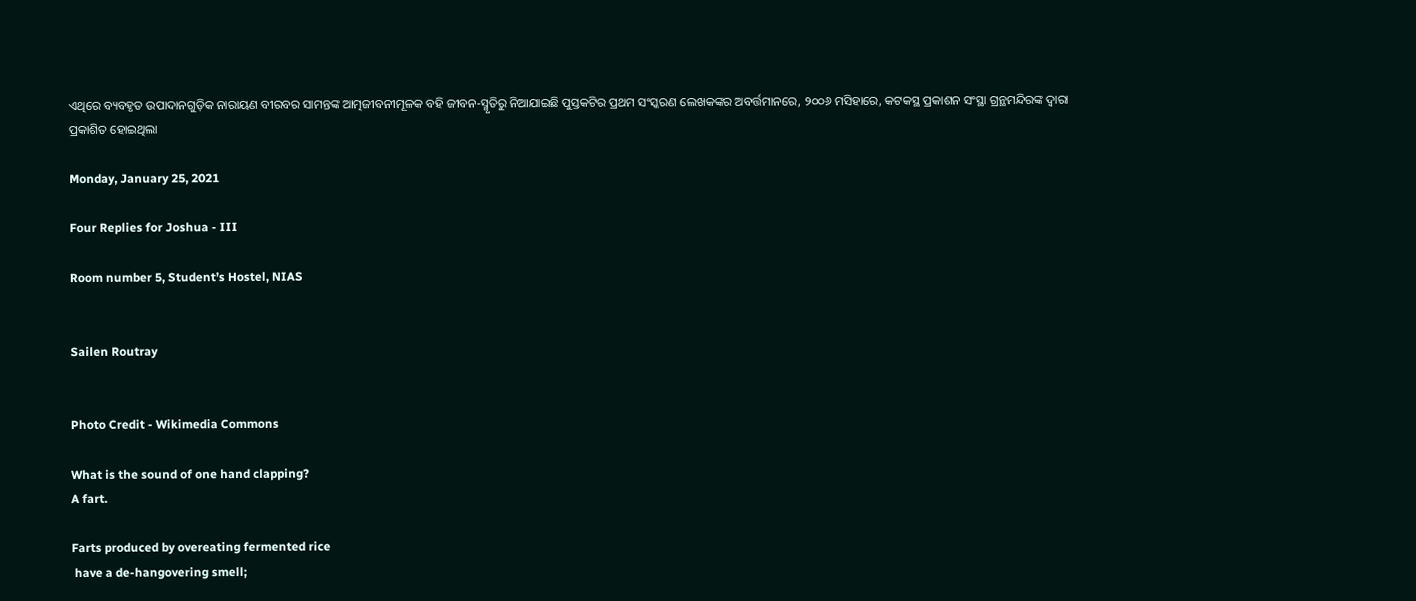ଏଥିରେ ବ୍ୟବହୃତ ଉପାଦାନଗୁଡ଼ିକ ନାରାୟଣ ବୀରବର ସାମନ୍ତଙ୍କ ଆତ୍ମଜୀବନୀମୂଳକ ବହି ଜୀବନ-ସ୍ମୃତିରୁ ନିଆଯାଇଛି ପୁସ୍ତକଟିର ପ୍ରଥମ ସଂସ୍କରଣ ଲେଖକଙ୍କର ଅବର୍ତ୍ତମାନରେ, ୨୦୦୬ ମସିହାରେ, କଟକସ୍ଥ ପ୍ରକାଶନ ସଂସ୍ଥା ଗ୍ରନ୍ଥମନ୍ଦିରଙ୍କ ଦ୍ୱାରା ପ୍ରକାଶିତ ହୋଇଥିଲା

Monday, January 25, 2021

Four Replies for Joshua - III

Room number 5, Student’s Hostel, NIAS


Sailen Routray


Photo Credit - Wikimedia Commons

What is the sound of one hand clapping?
A fart.

Farts produced by overeating fermented rice
 have a de-hangovering smell;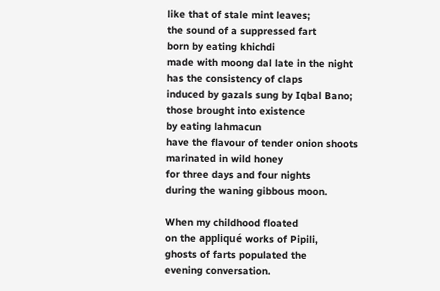like that of stale mint leaves;
the sound of a suppressed fart
born by eating khichdi
made with moong dal late in the night
has the consistency of claps
induced by gazals sung by Iqbal Bano;
those brought into existence
by eating lahmacun
have the flavour of tender onion shoots
marinated in wild honey
for three days and four nights
during the waning gibbous moon.

When my childhood floated
on the appliqué works of Pipili,
ghosts of farts populated the
evening conversation.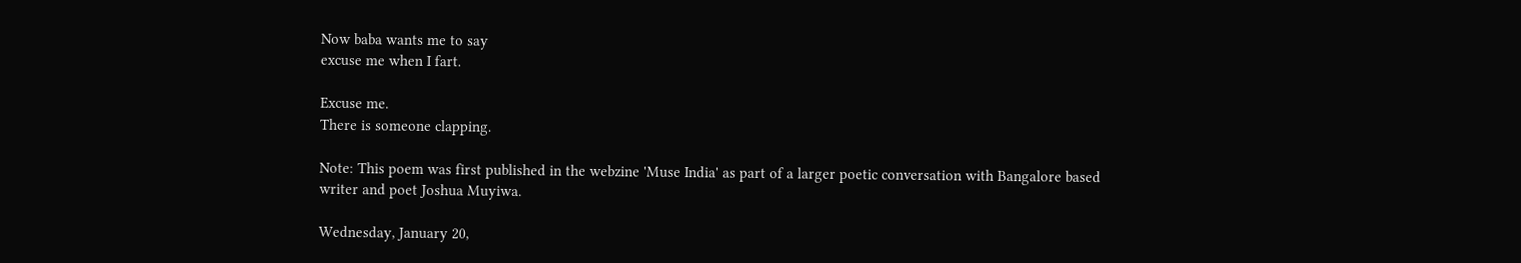Now baba wants me to say
excuse me when I fart.

Excuse me.
There is someone clapping.

Note: This poem was first published in the webzine 'Muse India' as part of a larger poetic conversation with Bangalore based writer and poet Joshua Muyiwa.

Wednesday, January 20,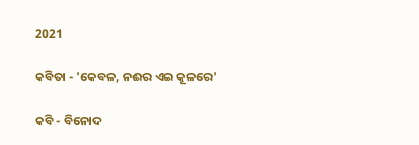2021

କବିତା - 'କେବଳ, ନଈର ଏଇ କୂଳରେ'

କବି - ବିନୋଦ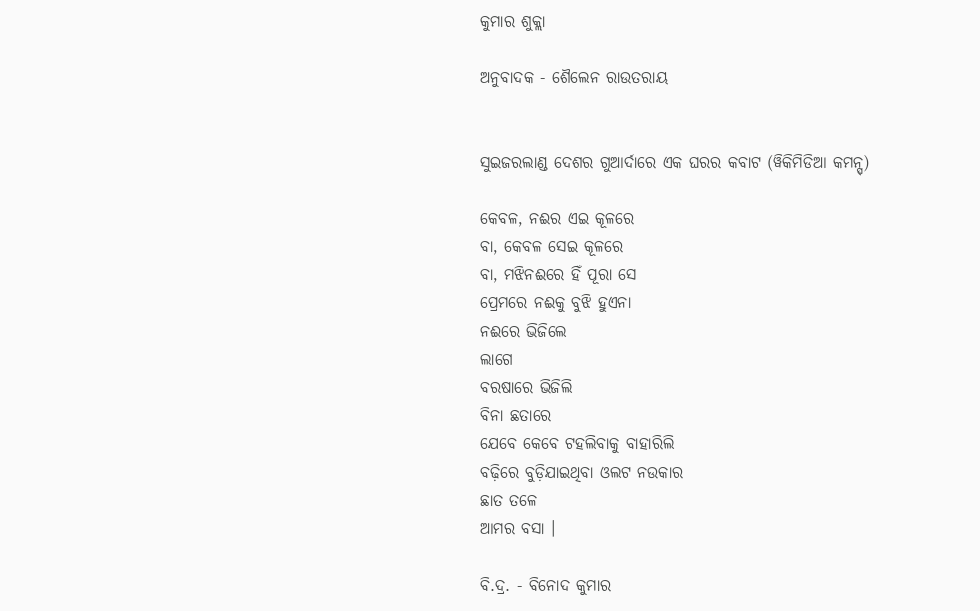କୁମାର ଶୁକ୍ଲା

ଅନୁବାଦକ - ଶୈଲେନ ରାଉତରାୟ


ସୁଇଜରଲାଣ୍ଡ ଦେଶର ଗୁଆର୍ଦାରେ ଏକ ଘରର କବାଟ (ୱିକିମିଡିଆ କମନ୍ସ୍)

କେବଳ, ନଈର ଏଇ କୂଳରେ
ବା, କେବଳ ସେଇ କୂଳରେ
ବା, ମଝିନଈରେ ହିଁ ପୂରା ସେ
ପ୍ରେମରେ ନଈକୁ ବୁଝି ହୁଏନା
ନଈରେ ଭିଜିଲେ
ଲାଗେ
ବରଷାରେ ଭିଜିଲି
ବିନା ଛତାରେ
ଯେବେ କେବେ ଟହଲିବାକୁ ବାହାରିଲି
ବଢ଼ିରେ ବୁଡ଼ିଯାଇଥିବା ଓଲଟ ନଉକାର
ଛାତ ତଳେ
ଆମର ବସା ।

ବି.ଦ୍ର. - ବିନୋଦ କୁମାର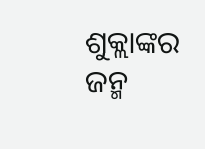ଶୁକ୍ଲାଙ୍କର ଜନ୍ମ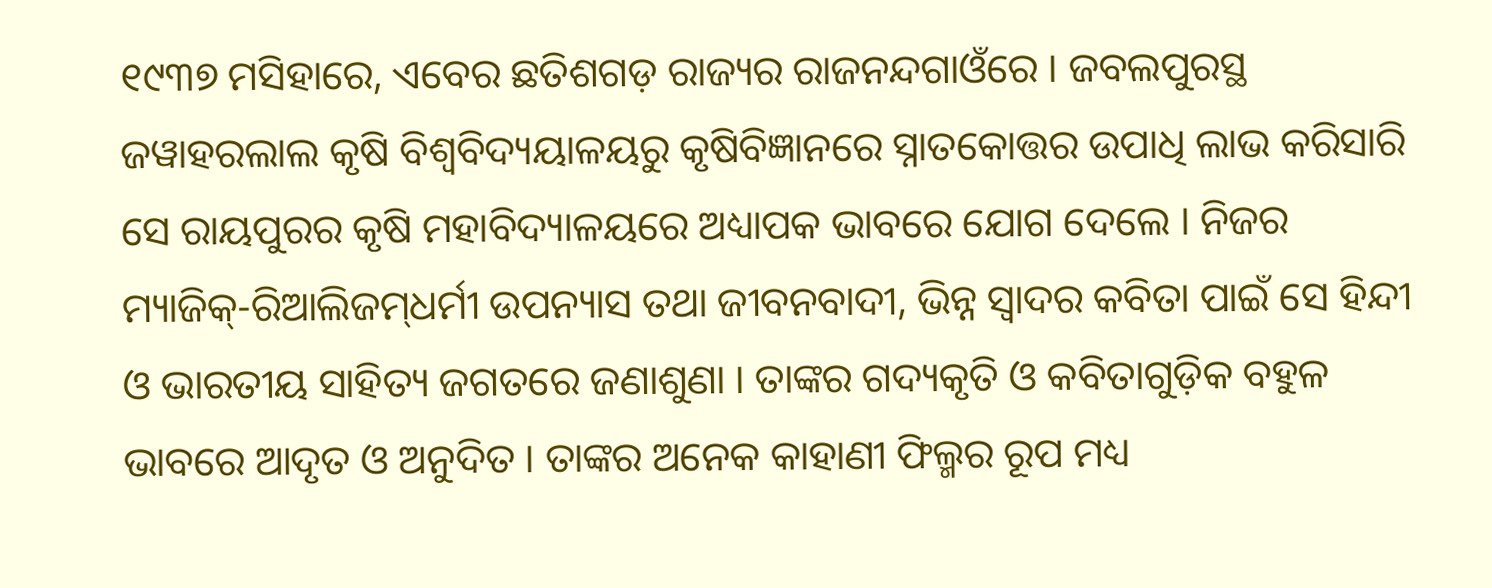୧୯୩୭ ମସିହାରେ, ଏବେର ଛତିଶଗଡ଼ ରାଜ୍ୟର ରାଜନନ୍ଦଗାଓଁରେ । ଜବଲପୁରସ୍ଥ ଜୱାହରଲାଲ କୃଷି ବିଶ୍ୱବିଦ୍ୟୟାଳୟରୁ କୃଷିବିଜ୍ଞାନରେ ସ୍ନାତକୋତ୍ତର ଉପାଧି ଲାଭ କରିସାରି ସେ ରାୟପୁରର କୃଷି ମହାବିଦ୍ୟାଳୟରେ ଅଧ୍ୟାପକ ଭାବରେ ଯୋଗ ଦେଲେ । ନିଜର ମ୍ୟାଜିକ୍‌-ରିଆଲିଜମ୍‌ଧର୍ମୀ ଉପନ୍ୟାସ ତଥା ଜୀବନବାଦୀ, ଭିନ୍ନ ସ୍ୱାଦର କବିତା ପାଇଁ ସେ ହିନ୍ଦୀ ଓ ଭାରତୀୟ ସାହିତ୍ୟ ଜଗତରେ ଜଣାଶୁଣା । ତାଙ୍କର ଗଦ୍ୟକୃତି ଓ କବିତାଗୁଡ଼ିକ ବହୁଳ ଭାବରେ ଆଦୃତ ଓ ଅନୁଦିତ । ତାଙ୍କର ଅନେକ କାହାଣୀ ଫିଲ୍ମର ରୂପ ମଧ୍ୟ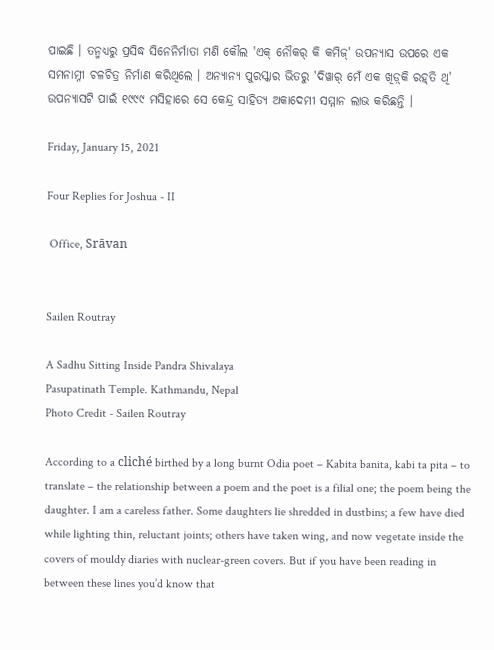ପାଇଛି । ତନ୍ମଧ୍ୟରୁ ପ୍ରସିଦ୍ଧ ସିନେନିର୍ମାତା ମଣି କୌଲ 'ଏକ୍ ନୌକର୍ କି କମିଜ୍' ଉପନ୍ୟାସ ଉପରେ ଏକ ସମନାମ୍ନୀ ଚଳଚିତ୍ର ନିର୍ମାଣ କରିଥିଲେ । ଅନ୍ୟାନ୍ୟ ପୁରସ୍କାର ଭିତରୁ 'ଦିୱାର୍ ମେଁ ଏକ ଖିଡ଼୍‌କି ରହ୍‌ତି ଥି' ଉପନ୍ୟାସଟି ପାଇଁ ୧୯୯୯ ମସିହାରେ ସେ କେନ୍ଦ୍ର ସାହିତ୍ୟ ଅକାଦେମୀ ସମ୍ମାନ ଲାଭ କରିଛନ୍ତି ।

Friday, January 15, 2021

Four Replies for Joshua - II

 Office, Srāvan


Sailen Routray

A Sadhu Sitting Inside Pandra Shivalaya
Pasupatinath Temple. Kathmandu, Nepal
Photo Credit - Sailen Routray

According to a cliché birthed by a long burnt Odia poet – Kabita banita, kabi ta pita – to translate – the relationship between a poem and the poet is a filial one; the poem being the daughter. I am a careless father. Some daughters lie shredded in dustbins; a few have died while lighting thin, reluctant joints; others have taken wing, and now vegetate inside the covers of mouldy diaries with nuclear-green covers. But if you have been reading in between these lines you’d know that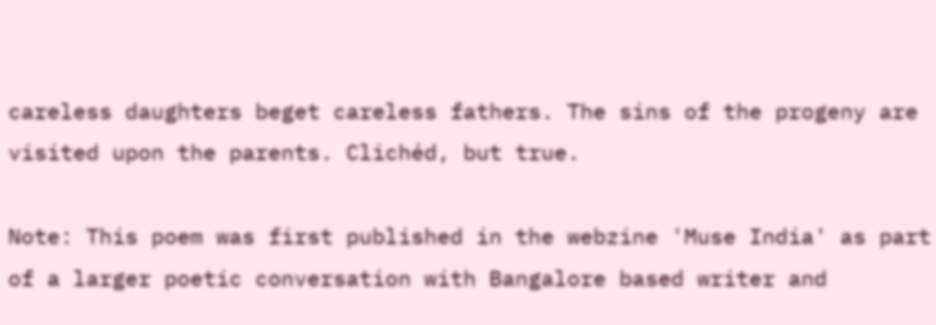careless daughters beget careless fathers. The sins of the progeny are visited upon the parents. Clichéd, but true.

Note: This poem was first published in the webzine 'Muse India' as part of a larger poetic conversation with Bangalore based writer and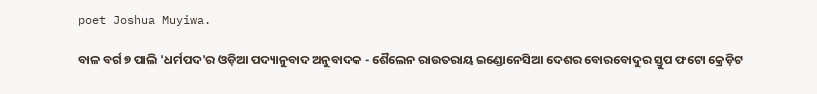poet Joshua Muyiwa.

ବାଳ ବର୍ଗ ୭ ପାଲି 'ଧର୍ମପଦ'ର ଓଡ଼ିଆ ପଦ୍ୟାନୁବାଦ ଅନୁବାଦକ - ଶୈଲେନ ରାଉତରାୟ ଇଣ୍ଡୋନେସିଆ ଦେଶର ବୋରବୋଦୁର ସ୍ତୁପ ଫଟୋ କ୍ରେଡ଼ିଟ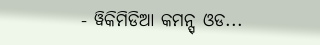- ୱିକିମିଡିଆ କମନ୍ସ୍ ଓଡ...